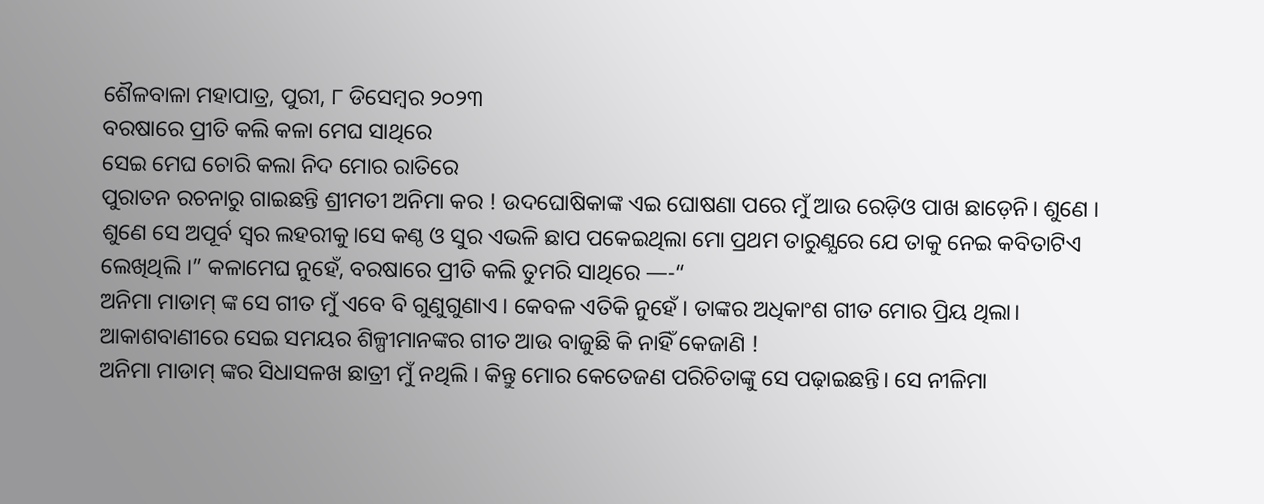ଶୈଳବାଳା ମହାପାତ୍ର, ପୁରୀ, ୮ ଡିସେମ୍ବର ୨୦୨୩
ବରଷାରେ ପ୍ରୀତି କଲି କଳା ମେଘ ସାଥିରେ
ସେଇ ମେଘ ଚୋରି କଲା ନିଦ ମୋର ରାତିରେ
ପୁରାତନ ରଚନାରୁ ଗାଇଛନ୍ତି ଶ୍ରୀମତୀ ଅନିମା କର ! ଉଦଘୋଷିକାଙ୍କ ଏଇ ଘୋଷଣା ପରେ ମୁଁ ଆଉ ରେଡ଼ିଓ ପାଖ ଛାଡ଼େନି। ଶୁଣେ । ଶୁଣେ ସେ ଅପୂର୍ବ ସ୍ଵର ଲହରୀକୁ।ସେ କଣ୍ଠ ଓ ସୁର ଏଭଳି ଛାପ ପକେଇଥିଲା ମୋ ପ୍ରଥମ ତାରୁଣ୍ଯରେ ଯେ ତାକୁ ନେଇ କବିତାଟିଏ ଲେଖିଥିଲି ।” କଳାମେଘ ନୁହେଁ, ବରଷାରେ ପ୍ରୀତି କଲି ତୁମରି ସାଥିରେ —-“
ଅନିମା ମାଡାମ୍ ଙ୍କ ସେ ଗୀତ ମୁଁ ଏବେ ବି ଗୁଣୁଗୁଣାଏ । କେବଳ ଏତିକି ନୁହେଁ । ତାଙ୍କର ଅଧିକାଂଶ ଗୀତ ମୋର ପ୍ରିୟ ଥିଲା। ଆକାଶବାଣୀରେ ସେଇ ସମୟର ଶିଳ୍ପୀମାନଙ୍କର ଗୀତ ଆଉ ବାଜୁଛି କି ନାହିଁ କେଜାଣି !
ଅନିମା ମାଡାମ୍ ଙ୍କର ସିଧାସଳଖ ଛାତ୍ରୀ ମୁଁ ନଥିଲି । କିନ୍ତୁ ମୋର କେତେଜଣ ପରିଚିତାଙ୍କୁ ସେ ପଢ଼ାଇଛନ୍ତି। ସେ ନୀଳିମା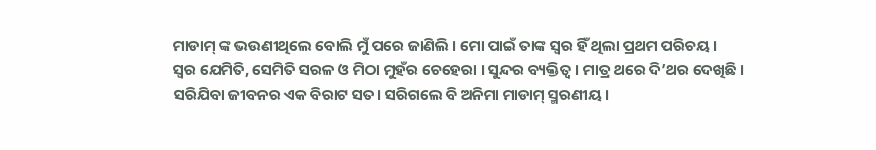ମାଡାମ୍ ଙ୍କ ଭଉଣୀଥିଲେ ବୋଲି ମୁଁ ପରେ ଜାଣିଲି । ମୋ ପାଇଁ ତାଙ୍କ ସ୍ଵର ହିଁ ଥିଲା ପ୍ରଥମ ପରିଚୟ ।
ସ୍ଵର ଯେମିତି, ସେମିତି ସରଳ ଓ ମିଠା ମୁହଁର ଚେହେରା । ସୁନ୍ଦର ବ୍ୟକ୍ତିତ୍ଵ । ମାତ୍ର ଥରେ ଦି’ଥର ଦେଖିଛି ।
ସରିଯିବା ଜୀବନର ଏକ ବିରାଟ ସତ। ସରିଗଲେ ବି ଅନିମା ମାଡାମ୍ ସ୍ମରଣୀୟ।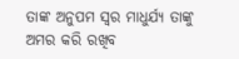ତାଙ୍କ ଅନୁପମ ସ୍ଵର ମାଧୁର୍ଯ୍ୟ ତାଙ୍କୁ ଅମର କରି ରଖିବ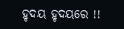ହୃଦୟ ହୃଦୟରେ !!